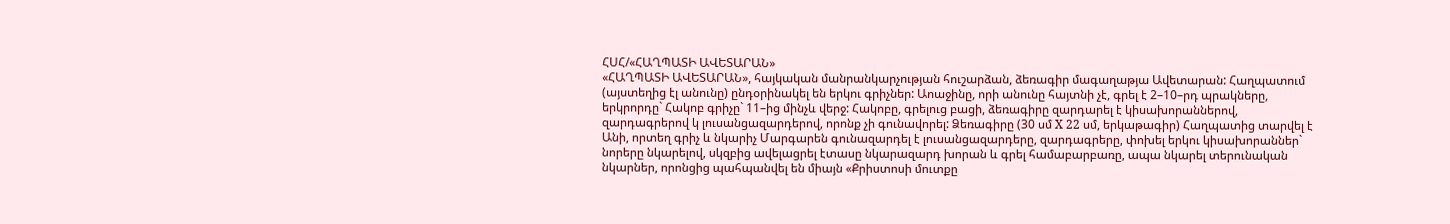ՀՍՀ/«ՀԱՂՊԱՏԻ ԱՎԵՏԱՐԱՆ»
«ՀԱՂՊԱՏԻ ԱՎԵՏԱՐԱՆ», հայկական մանրանկարչության հուշարձան, ձեռագիր մագաղաթյա Ավետարան: Հաղպատում (այստեղից էլ անունը) ընդօրինակել են երկու գրիչներ: Աոաջինը, որի անունը հայտնի չէ, գրել է 2–10–րդ պրակները, երկրորդը` Հակոբ գրիչը` 11–ից մինչև վերջ: Հակոբը, գրելուց բացի, ձեռագիրը զարդարել է կիսախորաններով, զարդագրերով կ լուսանցազարդերով, որոնք չի գունավորել: Ձեռագիրը (30 սմ X 22 սմ, երկաթագիր) Հաղպատից տարվել է Անի, որտեղ գրիչ և նկարիչ Մարգարեն գունազարդել է լուսանցազարդերը, զարդագրերը, փոխել երկու կիսախորաններ` նորերը նկարելով, սկզբից ավելացրել էտասը նկարազարդ խորան և գրել համաբարբառը, ապա նկարել տերունական նկարներ, որոնցից պահպանվել են միայն «Քրիստոսի մուտքը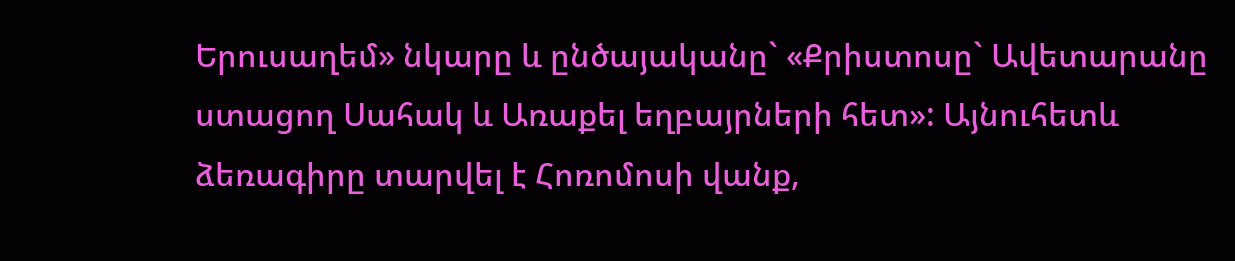Երուսաղեմ» նկարը և ընծայականը` «Քրիստոսը` Ավետարանը ստացող Սահակ և Առաքել եղբայրների հետ»: Այնուհետև ձեռագիրը տարվել է Հոռոմոսի վանք,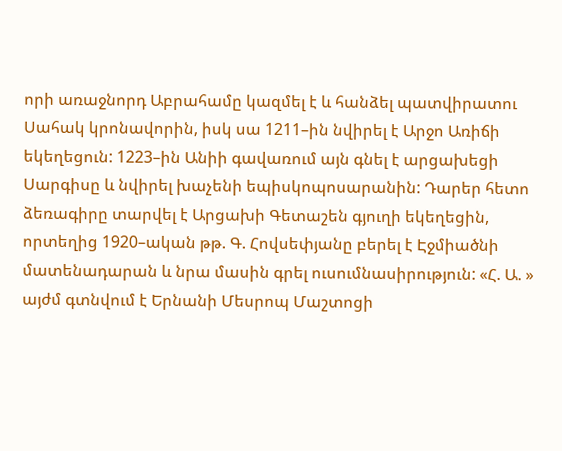որի առաջնորդ Աբրահամը կազմել է և հանձել պատվիրատու Սահակ կրոնավորին, իսկ սա 1211–ին նվիրել է Արջո Առիճի եկեղեցուն: 1223–ին Անիի գավառում այն գնել է արցախեցի Սարգիսը և նվիրել խաչենի եպիսկոպոսարանին: Դարեր հետո ձեռագիրը տարվել է Արցախի Գետաշեն գյուղի եկեղեցին, որտեղից 1920–ական թթ. Գ. Հովսեփյանը բերել է Էջմիածնի մատենադարան և նրա մասին գրել ուսումնասիրություն: «Հ. Ա. » այժմ գտնվում է Երնանի Մեսրոպ Մաշտոցի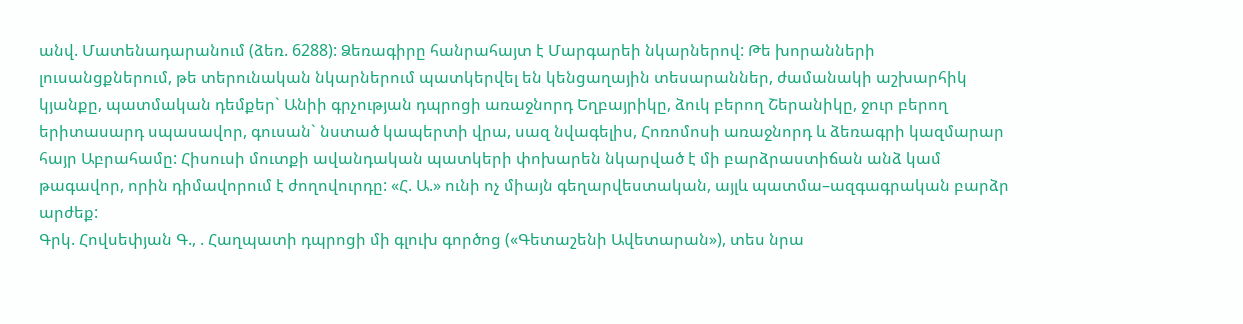անվ. Մատենադարանում (ձեռ. 6288): Ձեռագիրը հանրահայտ է Մարգարեի նկարներով: Թե խորանների լուսանցքներում, թե տերունական նկարներում պատկերվել են կենցաղային տեսարաններ, ժամանակի աշխարհիկ կյանքը, պատմական դեմքեր` Անիի գրչության դպրոցի առաջնորդ Եղբայրիկը, ձուկ բերող Շերանիկը, ջուր բերող երիտասարդ սպասավոր, գուսան` նստած կապերտի վրա, սազ նվագելիս, Հոռոմոսի առաջնորդ և ձեռագրի կազմարար հայր Աբրահամը: Հիսուսի մուտքի ավանդական պատկերի փոխարեն նկարված է մի բարձրաստիճան անձ կամ թագավոր, որին դիմավորում է ժողովուրդը: «Հ. Ա.» ունի ոչ միայն գեղարվեստական, այլև պատմա–ազգագրական բարձր արժեք:
Գրկ. Հովսեփյան Գ., . Հաղպատի դպրոցի մի գլուխ գործոց («Գետաշենի Ավետարան»), տես նրա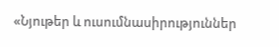«Նյութեր և ուսումնասիրություններ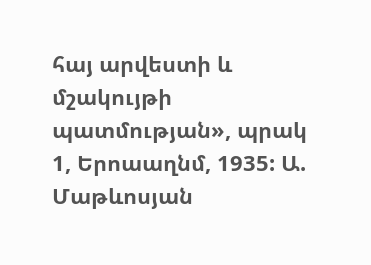հայ արվեստի և մշակույթի պատմության», պրակ 1, Երոաաղնմ, 1935: Ա. Մաթևոսյան